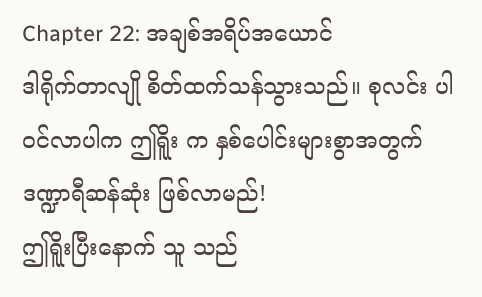Chapter 22: အချစ်အရိပ်အယောင်
ဒါရိုက်တာလျို စိတ်ထက်သန်သွားသည်။ စုလင်း ပါဝင်လာပါက ဤရိူး က နှစ်ပေါင်းများစွာအတွက် ဒဏ္ဍာရီဆန်ဆုံး ဖြစ်လာမည်!
ဤရိူးပြီးနောက် သူ သည်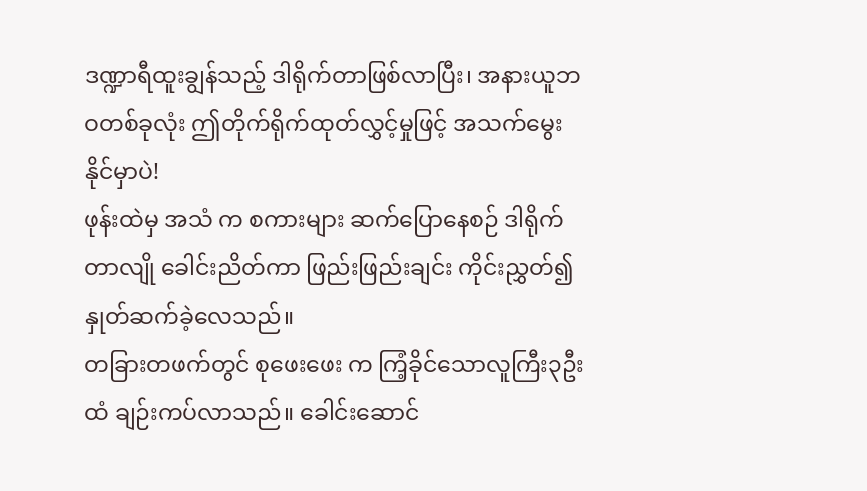ဒဏ္ဍာရီထူးချွန်သည့် ဒါရိုက်တာဖြစ်လာပြီး၊ အနားယူဘဝတစ်ခုလုံး ဤတိုက်ရိုက်ထုတ်လွှင့်မှုဖြင့် အသက်မွေးနိုင်မှာပဲ!
ဖုန်းထဲမှ အသံ က စကားများ ဆက်ပြောနေစဉ် ဒါရိုက်တာလျို ခေါင်းညိတ်ကာ ဖြည်းဖြည်းချင်း ကိုင်းညွှတ်၍ နှုတ်ဆက်ခဲ့လေသည်။
တခြားတဖက်တွင် စုဖေးဖေး က ကြံ့ခိုင်သောလူကြီး၃ဦးထံ ချဉ်းကပ်လာသည်။ ခေါင်းဆောင်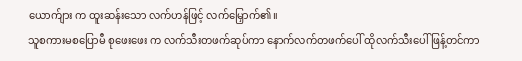ယောက်ျား က ထူးဆန်းသော လက်ဟန်ဖြင့် လက်မြှောက်၏။
သူစကားမစပြောမီ စုဖေးဖေး က လက်သီးတဖက်ဆုပ်ကာ နောက်လက်တဖက်ပေါ် ထိုလက်သီးပေါ် ဖြန့်တင်ကာ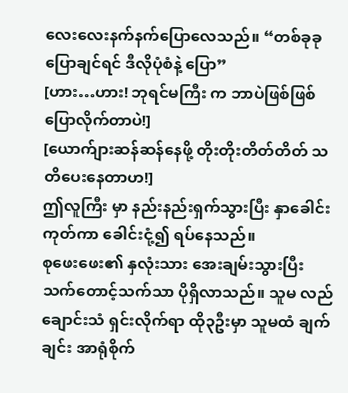လေးလေးနက်နက်ပြောလေသည်။ “တစ်ခုခုပြောချင်ရင် ဒီလိုပုံစံနဲ့ ပြော”
[ဟား…ဟား! ဘုရင်မကြီး က ဘာပဲဖြစ်ဖြစ် ပြောလိုက်တာပဲ!]
[ယောက်ျားဆန်ဆန်နေဖို့ တိုးတိုးတိတ်တိတ် သတိပေးနေတာဟ!]
ဤလူကြီး မှာ နည်းနည်းရှက်သွားပြီး နှာခေါင်းကုတ်ကာ ခေါင်းငုံ့၍ ရပ်နေသည်။
စုဖေးဖေး၏ နှလုံးသား အေးချမ်းသွားပြီး သက်တောင့်သက်သာ ပိုရှိလာသည်။ သူမ လည်ချောင်းသံ ရှင်းလိုက်ရာ ထို၃ဦးမှာ သူမထံ ချက်ချင်း အာရုံစိုက်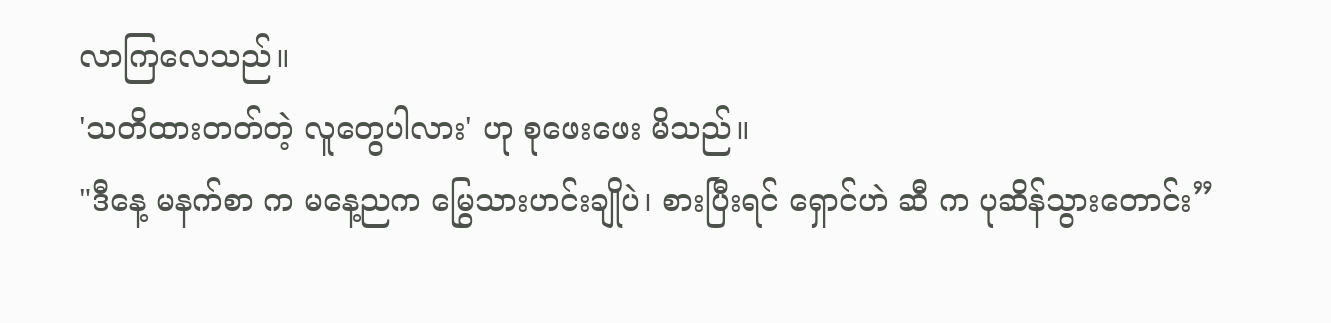လာကြလေသည်။
'သတိထားတတ်တဲ့ လူတွေပါလား' ဟု စုဖေးဖေး မိသည်။
"ဒီနေ့ မနက်စာ က မနေ့ညက မြွေသားဟင်းချိုပဲ၊ စားပြီးရင် ရှောင်ဟဲ ဆီ က ပုဆိန်သွားတောင်း”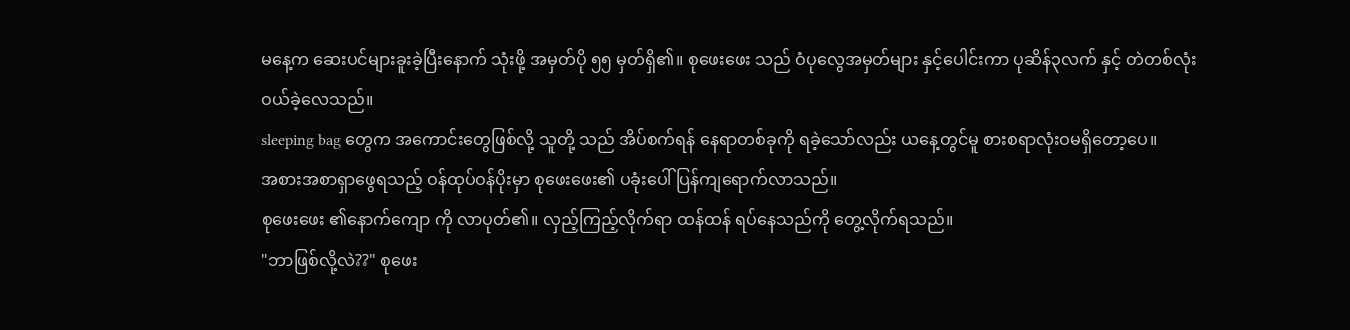မနေ့က ဆေးပင်များခူးခဲ့ပြီးနောက် သုံးဖို့ အမှတ်ပို ၅၅ မှတ်ရှိ၏။ စုဖေးဖေး သည် ဝံပုလွေအမှတ်များ နှင့်ပေါင်းကာ ပုဆိန်၃လက် နှင့် တဲတစ်လုံး ဝယ်ခဲ့လေသည်။
sleeping bag တွေက အကောင်းတွေဖြစ်လို့ သူတို့ သည် အိပ်စက်ရန် နေရာတစ်ခုကို ရခဲ့သော်လည်း ယနေ့တွင်မူ စားစရာလုံးဝမရှိတော့ပေ။
အစားအစာရှာဖွေရသည့် ဝန်ထုပ်ဝန်ပိုးမှာ စုဖေးဖေး၏ ပခုံးပေါ် ပြန်ကျရောက်လာသည်။
စုဖေးဖေး ၏နောက်ကျော ကို လာပုတ်၏။ လှည့်ကြည့်လိုက်ရာ ထန်ထန် ရပ်နေသည်ကို တွေ့လိုက်ရသည်။
"ဘာဖြစ်လို့လဲ??" စုဖေး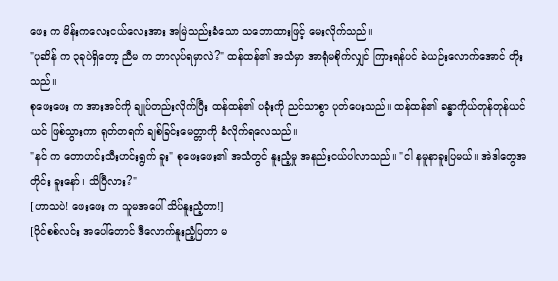ဖေး က မိန်းကလေးငယ်လေးအား အမြဲသည်းခံသော သဘောထားဖြင့် မေးလိုက်သည်။
"ပုဆိန် က ၃ခုပဲရှိတော့ ညီမ က ဘာလုပ်ရမှာလဲ?" ထန်ထန်၏ အသံမှာ အာရုံမစိုက်လျှင် ကြားရန်ပင် ခဲယဉ်းလောက်အောင် တိုးသည်။
စုဖေးဖေး က အားအင်ကို ချုပ်တည်းလိုက်ပြီး ထန်ထန်၏ ပခုံးကို ညင်သာစွာ ပုတ်ပေးသည်။ ထန်ထန်၏ ခန္ဓာကိုယ်တုန်တုန်ယင်ယင် ဖြစ်သွားကာ ရုတ်တရက် ချစ်ခြင်းမေတ္တာကို ခံလိုက်ရလေသည်။
"နင် က တောဟင်းသီးဟင်းရွက် ခူး" စုဖေးဖေး၏ အသံတွင် နူးညံ့မှု အနည်းငယ်ပါလာသည်။ "ငါ နမူနာခူးပြမယ်။ အဲဒါတွေအတိုင်း ခူးနော်၊ သိပြီလား?"
[ဟာသပဲ! ဖေးဖေး က သူမအပေါ် သိပ်နူးညံ့တာ!]
[ပိုင်စစ်လင်း အပေါ်တောင် ဒီလောက်နူးညံ့ပြတာ မ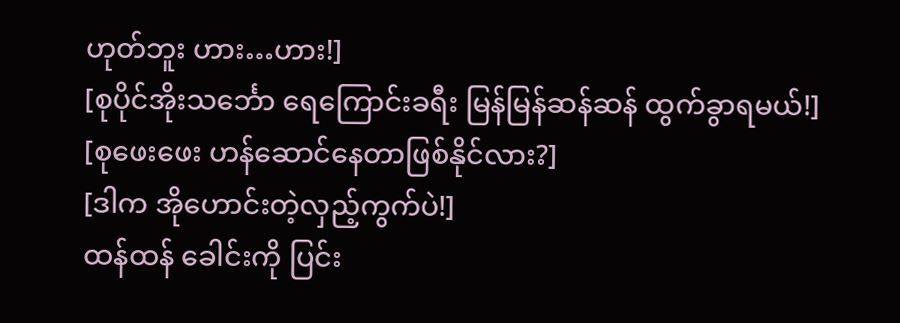ဟုတ်ဘူး ဟား…ဟား!]
[စုပိုင်အိုးသင်္ဘော ရေကြောင်းခရီး မြန်မြန်ဆန်ဆန် ထွက်ခွာရမယ်!]
[စုဖေးဖေး ဟန်ဆောင်နေတာဖြစ်နိုင်လား?]
[ဒါက အိုဟောင်းတဲ့လှည့်ကွက်ပဲ!]
ထန်ထန် ခေါင်းကို ပြင်း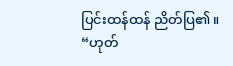ပြင်းထန်ထန် ညိတ်ပြ၏။ “ဟုတ်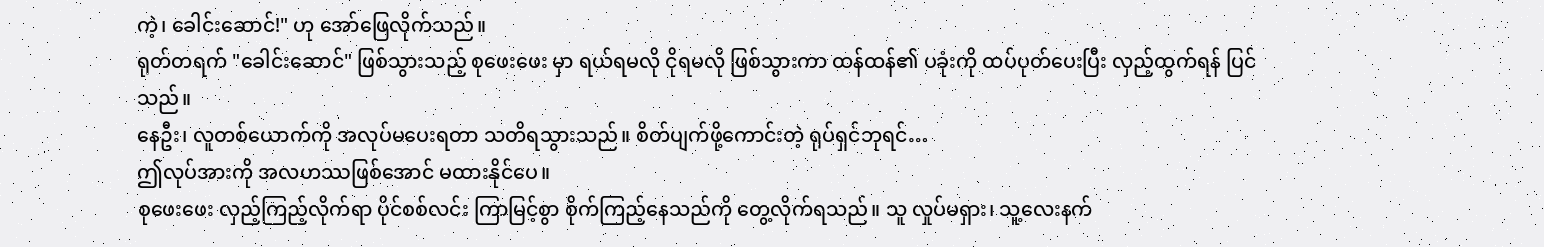ကဲ့၊ ခေါင်းဆောင်!" ဟု အော်ဖြေလိုက်သည်။
ရုတ်တရက် "ခေါင်းဆောင်" ဖြစ်သွားသည့် စုဖေးဖေး မှာ ရယ်ရမလို ငိုရမလို ဖြစ်သွားကာ ထန်ထန်၏ ပခုံးကို ထပ်ပုတ်ပေးပြီး လှည့်ထွက်ရန် ပြင်သည်။
နေဦး၊ လူတစ်ယောက်ကို အလုပ်မပေးရတာ သတိရသွားသည်။ စိတ်ပျက်ဖို့ကောင်းတဲ့ ရုပ်ရှင်ဘုရင်…
ဤလုပ်အားကို အလဟဿဖြစ်အောင် မထားနိုင်ပေ။
စုဖေးဖေး လှည့်ကြည့်လိုက်ရာ ပိုင်စစ်လင်း ကြာမြင့်စွာ စိုက်ကြည့်နေသည်ကို တွေ့လိုက်ရသည်။ သူ လှုပ်မရှား၊ သူ့လေးနက်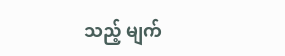သည့် မျက်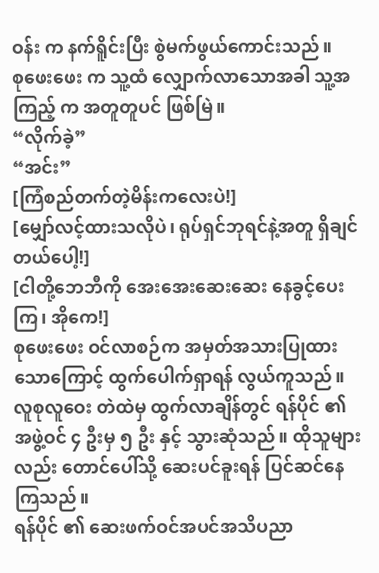ဝန်း က နက်ရိူင်းပြီး စွဲမက်ဖွယ်ကောင်းသည်။
စုဖေးဖေး က သူ့ထံ လျှောက်လာသောအခါ သူ့အကြည့် က အတူတူပင် ဖြစ်မြဲ။
“လိုက်ခဲ့”
“အင်း”
[ကြံစည်တက်တဲ့မိန်းကလေးပဲ!]
[မျှော်လင့်ထားသလိုပဲ၊ ရုပ်ရှင်ဘုရင်နဲ့အတူ ရှိချင်တယ်ပေါ့!]
[ငါတို့ဘေဘီကို အေးအေးဆေးဆေး နေခွင့်ပေးကြ၊ အိုကေ!]
စုဖေးဖေး ဝင်လာစဉ်က အမှတ်အသားပြုထားသောကြောင့် ထွက်ပေါက်ရှာရန် လွယ်ကူသည်။ လူစုလူဝေး တဲထဲမှ ထွက်လာချိန်တွင် ရန်ပိုင် ၏ အဖွဲ့ဝင် ၄ ဦးမှ ၅ ဦး နှင့် သွားဆုံသည်။ ထိုသူများလည်း တောင်ပေါ်သို့ ဆေးပင်ခူးရန် ပြင်ဆင်နေကြသည်။
ရန်ပိုင် ၏ ဆေးဖက်ဝင်အပင်အသိပညာ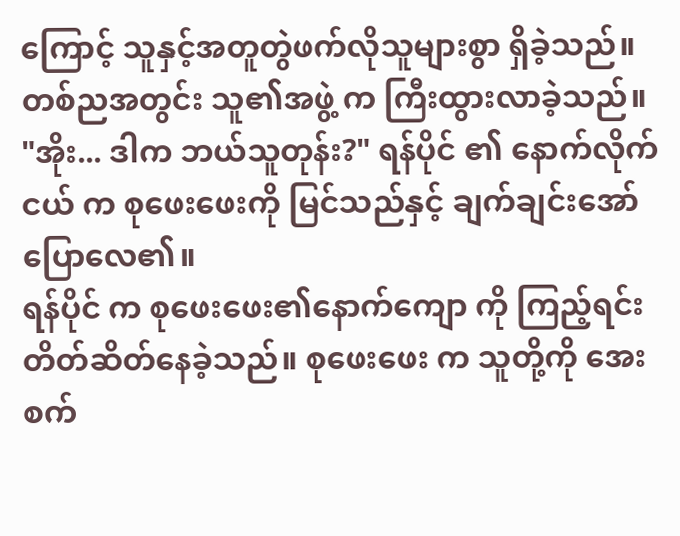ကြောင့် သူနှင့်အတူတွဲဖက်လိုသူများစွာ ရှိခဲ့သည်။
တစ်ညအတွင်း သူ၏အဖွဲ့ က ကြီးထွားလာခဲ့သည်။
"အိုး... ဒါက ဘယ်သူတုန်း?" ရန်ပိုင် ၏ နောက်လိုက်ငယ် က စုဖေးဖေးကို မြင်သည်နှင့် ချက်ချင်းအော်ပြောလေ၏။
ရန်ပိုင် က စုဖေးဖေး၏နောက်ကျော ကို ကြည့်ရင်း တိတ်ဆိတ်နေခဲ့သည်။ စုဖေးဖေး က သူတို့ကို အေးစက်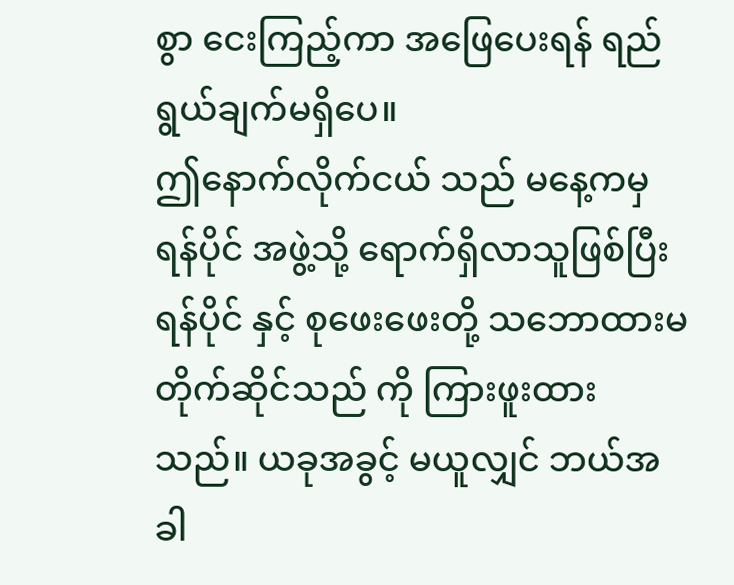စွာ ငေးကြည့်ကာ အဖြေပေးရန် ရည်ရွယ်ချက်မရှိပေ။
ဤနောက်လိုက်ငယ် သည် မနေ့ကမှ ရန်ပိုင် အဖွဲ့သို့ ရောက်ရှိလာသူဖြစ်ပြီး ရန်ပိုင် နှင့် စုဖေးဖေးတို့ သဘောထားမတိုက်ဆိုင်သည် ကို ကြားဖူးထားသည်။ ယခုအခွင့် မယူလျှင် ဘယ်အခါ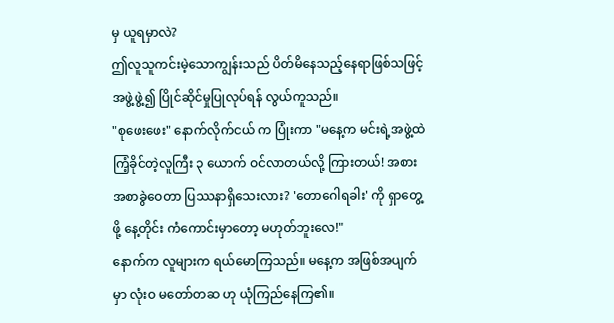မှ ယူရမှာလဲ?
ဤလူသူကင်းမဲ့သောကျွန်းသည် ပိတ်မိနေသည့်နေရာဖြစ်သဖြင့် အဖွဲ့ဖွဲ့၍ ပြိုင်ဆိုင်မှုပြုလုပ်ရန် လွယ်ကူသည်။
"စုဖေးဖေး" နောက်လိုက်ငယ် က ပြုံးကာ "မနေ့က မင်းရဲ့အဖွဲ့ထဲ ကြံ့ခိုင်တဲ့လူကြီး ၃ ယောက် ဝင်လာတယ်လို့ ကြားတယ်! အစားအစာခွဲဝေတာ ပြဿနာရှိသေးလား? 'တောဂေါရခါး' ကို ရှာတွေ့ဖို့ နေ့တိုင်း ကံကောင်းမှာတော့ မဟုတ်ဘူးလေ!"
နောက်က လူများက ရယ်မောကြသည်။ မနေ့က အဖြစ်အပျက်မှာ လုံးဝ မတော်တဆ ဟု ယုံကြည်နေကြ၏။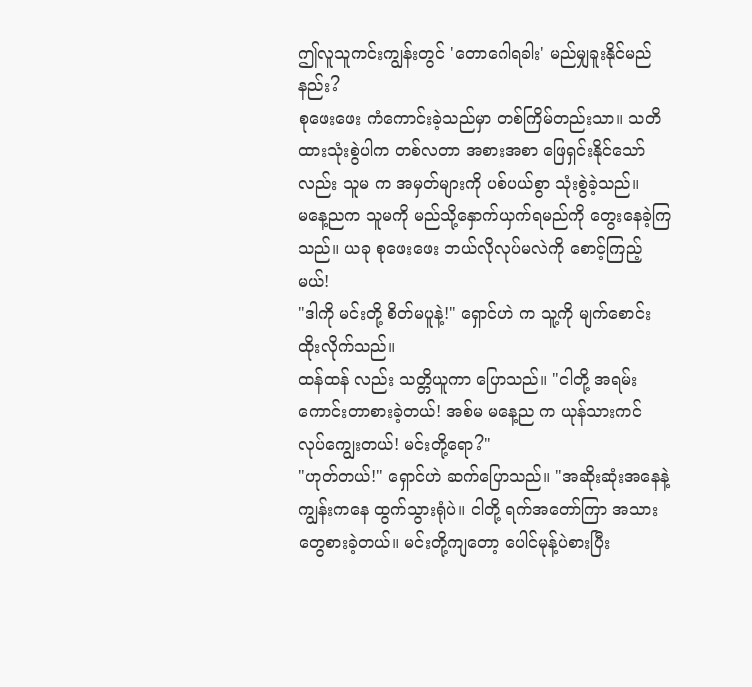ဤလူသူကင်းကျွန်းတွင် 'တောဂေါရခါး' မည်မျှခူးနိုင်မည်နည်း?
စုဖေးဖေး ကံကောင်းခဲ့သည်မှာ တစ်ကြိမ်တည်းသာ။ သတိထားသုံးစွဲပါက တစ်လတာ အစားအစာ ဖြေရှင်းနိုင်သော်လည်း သူမ က အမှတ်များကို ပစ်ပယ်စွာ သုံးစွဲခဲ့သည်။
မနေ့ညက သူမကို မည်သို့နှောက်ယှက်ရမည်ကို တွေးနေခဲ့ကြသည်။ ယခု စုဖေးဖေး ဘယ်လိုလုပ်မလဲကို စောင့်ကြည့်မယ်!
"ဒါကို မင်းတို့ စိတ်မပူနဲ့!" ရှောင်ဟဲ က သူ့ကို မျက်စောင်းထိုးလိုက်သည်။
ထန်ထန် လည်း သတ္တိယူကာ ပြောသည်။ "ငါတို့ အရမ်းကောင်းတာစားခဲ့တယ်! အစ်မ မနေ့ည က ယုန်သားကင် လုပ်ကျွေးတယ်! မင်းတို့ရော?"
"ဟုတ်တယ်!" ရှောင်ဟဲ ဆက်ပြောသည်။ "အဆိုးဆုံးအနေနဲ့ ကျွန်းကနေ ထွက်သွားရုံပဲ။ ငါတို့ ရက်အတော်ကြာ အသားတွေစားခဲ့တယ်။ မင်းတို့ကျတော့ ပေါင်မုန့်ပဲစားပြီး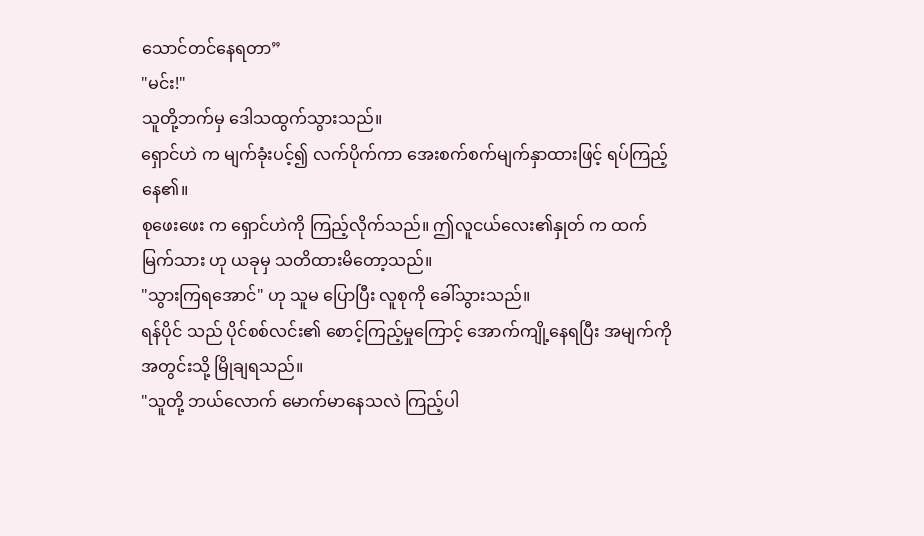သောင်တင်နေရတာ”
"မင်း!"
သူတို့ဘက်မှ ဒေါသထွက်သွားသည်။
ရှောင်ဟဲ က မျက်ခုံးပင့်၍ လက်ပိုက်ကာ အေးစက်စက်မျက်နှာထားဖြင့် ရပ်ကြည့်နေ၏။
စုဖေးဖေး က ရှောင်ဟဲကို ကြည့်လိုက်သည်။ ဤလူငယ်လေး၏နှုတ် က ထက်မြက်သား ဟု ယခုမှ သတိထားမိတော့သည်။
"သွားကြရအောင်" ဟု သူမ ပြောပြီး လူစုကို ခေါ်သွားသည်။
ရန်ပိုင် သည် ပိုင်စစ်လင်း၏ စောင့်ကြည့်မှုကြောင့် အောက်ကျို့နေရပြီး အမျက်ကို အတွင်းသို့ မြိုချရသည်။
"သူတို့ ဘယ်လောက် မောက်မာနေသလဲ ကြည့်ပါ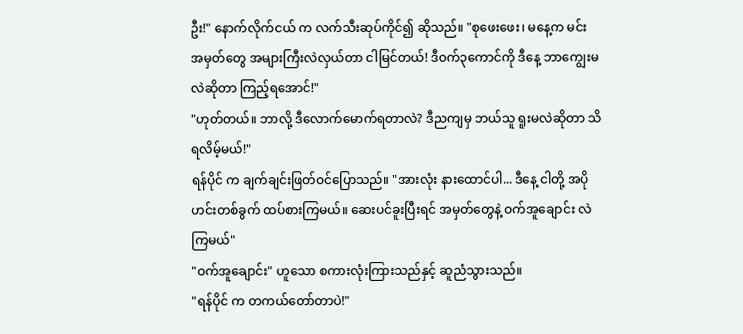ဦး!" နောက်လိုက်ငယ် က လက်သီးဆုပ်ကိုင်၍ ဆိုသည်။ "စုဖေးဖေး၊ မနေ့က မင်း အမှတ်တွေ အများကြီးလဲလှယ်တာ ငါမြင်တယ်! ဒီဝက်၃ကောင်ကို ဒီနေ့ ဘာကျွေးမလဲဆိုတာ ကြည့်ရအောင်!"
"ဟုတ်တယ်။ ဘာလို့ ဒီလောက်မောက်ရတာလဲ? ဒီညကျမှ ဘယ်သူ ရူးမလဲဆိုတာ သိရလိမ့်မယ်!"
ရန်ပိုင် က ချက်ချင်းဖြတ်ဝင်ပြောသည်။ "အားလုံး နားထောင်ပါ... ဒီနေ့ ငါတို့ အပိုဟင်းတစ်ခွက် ထပ်စားကြမယ်။ ဆေးပင်ခူးပြီးရင် အမှတ်တွေနဲ့ ဝက်အူချောင်း လဲကြမယ်"
"ဝက်အူချောင်း" ဟူသော စကားလုံးကြားသည်နှင့် ဆူညံသွားသည်။
"ရန်ပိုင် က တကယ်တော်တာပဲ!"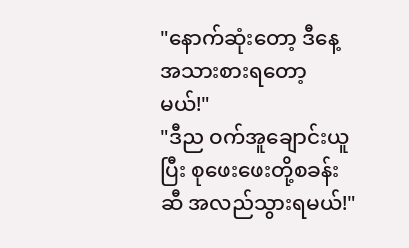"နောက်ဆုံးတော့ ဒီနေ့ အသားစားရတော့မယ်!"
"ဒီည ဝက်အူချောင်းယူပြီး စုဖေးဖေးတို့စခန်း ဆီ အလည်သွားရမယ်!"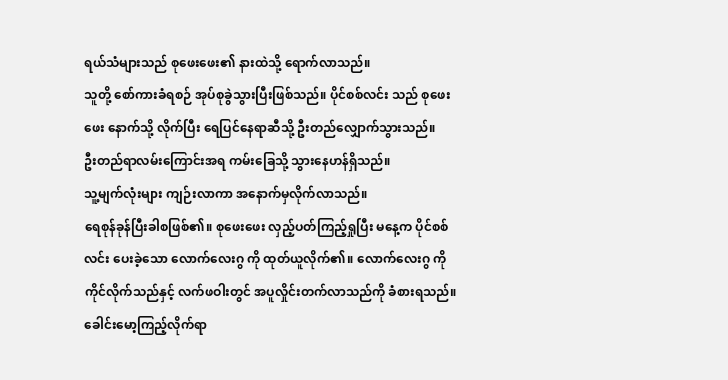ရယ်သံများသည် စုဖေးဖေး၏ နားထဲသို့ ရောက်လာသည်။
သူတို့ စော်ကားခံရစဉ် အုပ်စုခွဲသွားပြီးဖြစ်သည်။ ပိုင်စစ်လင်း သည် စုဖေးဖေး နောက်သို့ လိုက်ပြီး ရေပြင်နေရာဆီသို့ ဦးတည်လျှောက်သွားသည်။
ဦးတည်ရာလမ်းကြောင်းအရ ကမ်းခြေသို့ သွားနေဟန်ရှိသည်။
သူ့မျက်လုံးများ ကျဉ်းလာကာ အနောက်မှလိုက်လာသည်။
ရေစုန်ခုန်ပြီးခါစဖြစ်၏။ စုဖေးဖေး လှည့်ပတ်ကြည့်ရှုပြီး မနေ့က ပိုင်စစ်လင်း ပေးခဲ့သော လောက်လေးဂွ ကို ထုတ်ယူလိုက်၏။ လောက်လေးဂွ ကို ကိုင်လိုက်သည်နှင့် လက်ဖဝါးတွင် အပူလှိုင်းတက်လာသည်ကို ခံစားရသည်။ ခေါင်းမော့ကြည့်လိုက်ရာ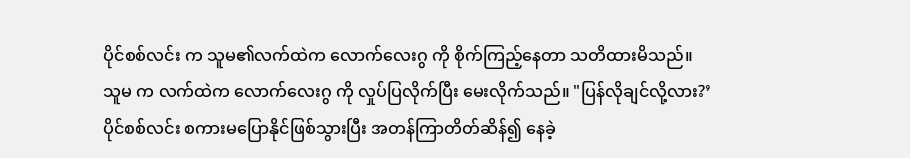ပိုင်စစ်လင်း က သူမ၏လက်ထဲက လောက်လေးဂွ ကို စိုက်ကြည့်နေတာ သတိထားမိသည်။
သူမ က လက်ထဲက လောက်လေးဂွ ကို လှုပ်ပြလိုက်ပြီး မေးလိုက်သည်။ "ပြန်လိုချင်လို့လား?’
ပိုင်စစ်လင်း စကားမပြောနိုင်ဖြစ်သွားပြီး အတန်ကြာတိတ်ဆိန်၍ နေခဲ့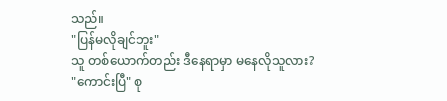သည်။
"ပြန်မလိုချင်ဘူး"
သူ တစ်ယောက်တည်း ဒီနေရာမှာ မနေလိုသူလား?
"ကောင်းပြီ" စု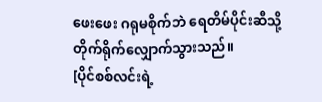ဖေးဖေး ဂရုမစိုက်ဘဲ ရေတိမ်ပိုင်းဆီသို့ တိုက်ရိုက်လျှောက်သွားသည်။
[ပိုင်စစ်လင်းရဲ့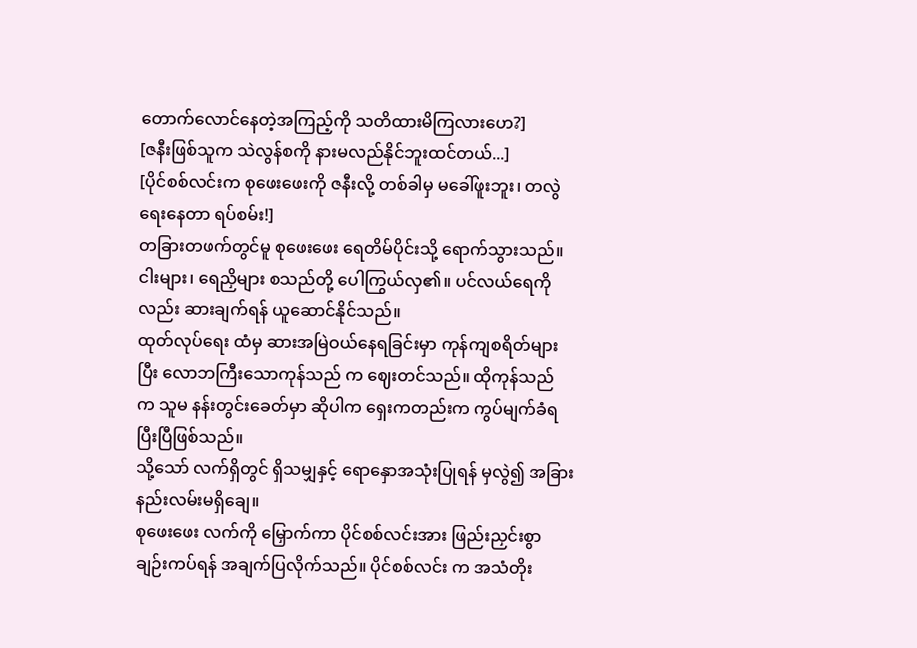တောက်လောင်နေတဲ့အကြည့်ကို သတိထားမိကြလားဟေ?]
[ဇနီးဖြစ်သူက သဲလွန်စကို နားမလည်နိုင်ဘူးထင်တယ်...]
[ပိုင်စစ်လင်းက စုဖေးဖေးကို ဇနီးလို့ တစ်ခါမှ မခေါ်ဖူးဘူး၊ တလွဲရေးနေတာ ရပ်စမ်း!]
တခြားတဖက်တွင်မူ စုဖေးဖေး ရေတိမ်ပိုင်းသို့ ရောက်သွားသည်။
ငါးများ၊ ရေညှိများ စသည်တို့ ပေါကြွယ်လှ၏။ ပင်လယ်ရေကိုလည်း ဆားချက်ရန် ယူဆောင်နိုင်သည်။
ထုတ်လုပ်ရေး ထံမှ ဆားအမြဲဝယ်နေရခြင်းမှာ ကုန်ကျစရိတ်များပြီး လောဘကြီးသောကုန်သည် က ဈေးတင်သည်။ ထိုကုန်သည် က သူမ နန်းတွင်းခေတ်မှာ ဆိုပါက ရှေးကတည်းက ကွပ်မျက်ခံရပြီးပြီဖြစ်သည်။
သို့သော် လက်ရှိတွင် ရှိသမျှနှင့် ရောနှောအသုံးပြုရန် မှလွဲ၍ အခြားနည်းလမ်းမရှိချေ။
စုဖေးဖေး လက်ကို မြှောက်ကာ ပိုင်စစ်လင်းအား ဖြည်းညှင်းစွာ ချဉ်းကပ်ရန် အချက်ပြလိုက်သည်။ ပိုင်စစ်လင်း က အသံတိုး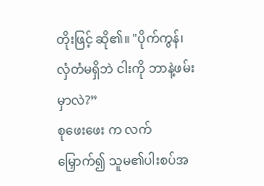တိုးဖြင့် ဆို၏။ "ပိုက်ကွန်၊ လှံတံမရှိဘဲ ငါးကို ဘာနဲ့ဖမ်းမှာလဲ?”
စုဖေးဖေး က လက်မြှောက်၍ သူမ၏ပါးစပ်အ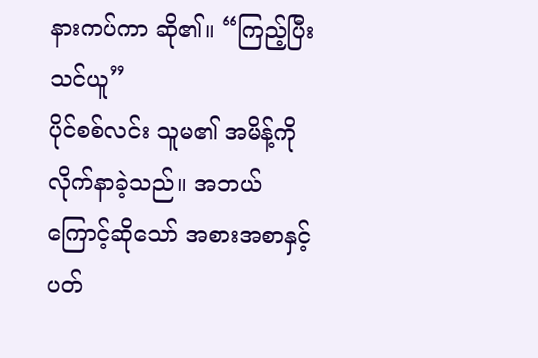နားကပ်ကာ ဆို၏။ “ကြည့်ပြီး သင်ယူ”
ပိုင်စစ်လင်း သူမ၏ အမိန့်ကို လိုက်နာခဲ့သည်။ အဘယ်ကြောင့်ဆိုသော် အစားအစာနှင့်ပတ်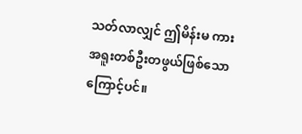သတ်လာလျှင် ဤမိန်းမ ကား အရူးတစ်ဦးတဖွယ်ဖြစ်သောကြောင့်ပင်။